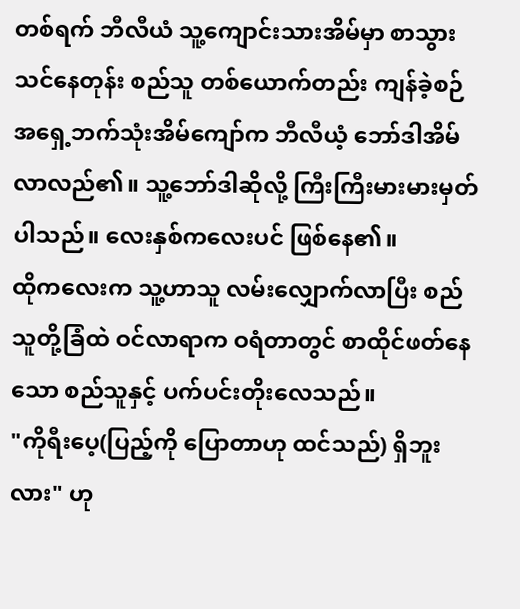တစ်ရက် ဘီလီယံ သူ့ကျောင်းသားအိမ်မှာ စာသွားသင်နေတုန်း စည်သူ တစ်ယောက်တည်း ကျန်ခဲ့စဉ် အရှေ့ဘက်သုံးအိမ်ကျော်က ဘီလီယံ့ ဘော်ဒါအိမ်လာလည်၏။ သူ့ဘော်ဒါဆိုလို့ ကြီးကြီးမားမားမှတ်ပါသည်။ လေးနှစ်ကလေးပင် ဖြစ်နေ၏။
ထိုကလေးက သူ့ဟာသူ လမ်းလျှောက်လာပြီး စည်သူတို့ခြံထဲ ဝင်လာရာက ဝရံတာတွင် စာထိုင်ဖတ်နေသော စည်သူနှင့် ပက်ပင်းတိုးလေသည်။
"ကိုရီးပေ့(ပြည့်ကို ပြောတာဟု ထင်သည်) ရှိဘူးလား" ဟု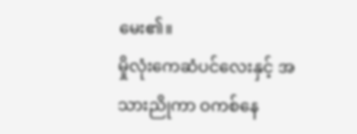မေး၏။
မှိုလုံးကေဆံပင်လေးနှင့် အသားညိုကာ ဝကစ်နေ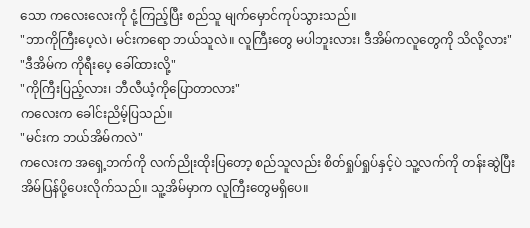သော ကလေးလေးကို ငုံ့ကြည့်ပြီး စည်သူ မျက်မှောင်ကုပ်သွားသည်။
"ဘာကိုကြီးပေ့လဲ၊ မင်းကရော ဘယ်သူလဲ။ လူကြီးတွေ မပါဘူးလား၊ ဒီအိမ်ကလူတွေကို သိလို့လား"
"ဒီအိမ်က ကိုရီးပေ့ ခေါ်ထားလို့"
"ကိုကြီးပြည့်လား၊ ဘီလီယံ့ကိုပြောတာလား"
ကလေးက ခေါင်းညိမ့်ပြသည်။
"မင်းက ဘယ်အိမ်ကလဲ"
ကလေးက အရှေ့ဘက်ကို လက်ညိုးထိုးပြတော့ စည်သူလည်း စိတ်ရှုပ်ရှုပ်နှင့်ပဲ သူ့လက်ကို တန်းဆွဲပြီး အိမ်ပြန်ပို့ပေးလိုက်သည်။ သူ့အိမ်မှာက လူကြီးတွေမရှိပေ။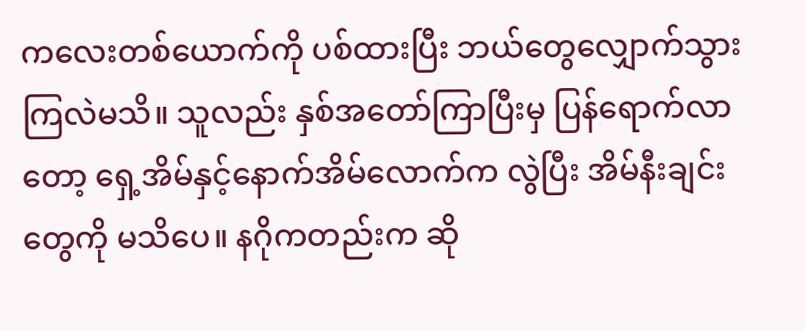ကလေးတစ်ယောက်ကို ပစ်ထားပြီး ဘယ်တွေလျှောက်သွားကြလဲမသိ။ သူလည်း နှစ်အတော်ကြာပြီးမှ ပြန်ရောက်လာတော့ ရှေ့အိမ်နှင့်နောက်အိမ်လောက်က လွဲပြီး အိမ်နီးချင်းတွေကို မသိပေ။ နဂိုကတည်းက ဆို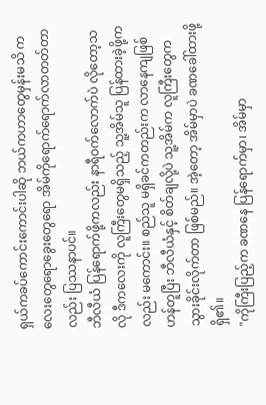ရှယ်ကခပ်ကောင်းကောင်းပါဆို ဘယ်ကဟာတွေမှန်းမသိ ကလေးတွေရောခွေးတွေရော အိမ်ကိုရောက်ရောက်လာတတ်တာလည်း ပြဿနာပင်။
ဘီလီယံ ပြန်ရောက်ဖို့ကလည်း နာရီဝက်လောက်ပဲ လိုတော့သလို ဒီကလေးကို လူကြီးတွေမရှိသည့် သူ့အိမ်သူ ပြန်ထားခဲ့ဖို့ကလည်း မကောင်း။ စည်သူ မရှိခင်ကတည်းက လာနေကျဖြစ်ဟန်တူပြီး ဘီလီယံနှင့် စိတ်ချလို့ပဲ သူ့အိမ်က လူကြီးတွေက သွားခိုင်းလိုက်တာ ဖြစ်မည်။ အဲ့တော့ အိမ်မှာပဲ ခဏခေါ်ထားဖို့ ရှိ၏။
"ကိုကြီးပြည့်က ခဏနေ ပြန်ရောက်မှာ၊ အိမ်မှာ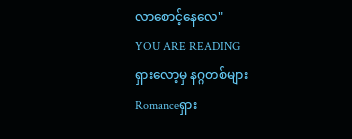လာစောင့်နေလေ"
YOU ARE READING
ရှားလော့မှ နဂ္ဂတစ်များ
Romanceရှား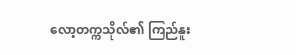လော့တက္ကသိုလ်၏ ကြည်နူး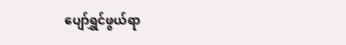ပျော်ရွှင်ဖွယ်ရာ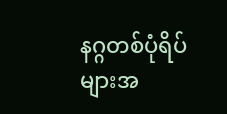နဂ္ဂတစ်ပုံရိပ်များအ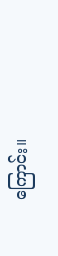ကြောင်း။